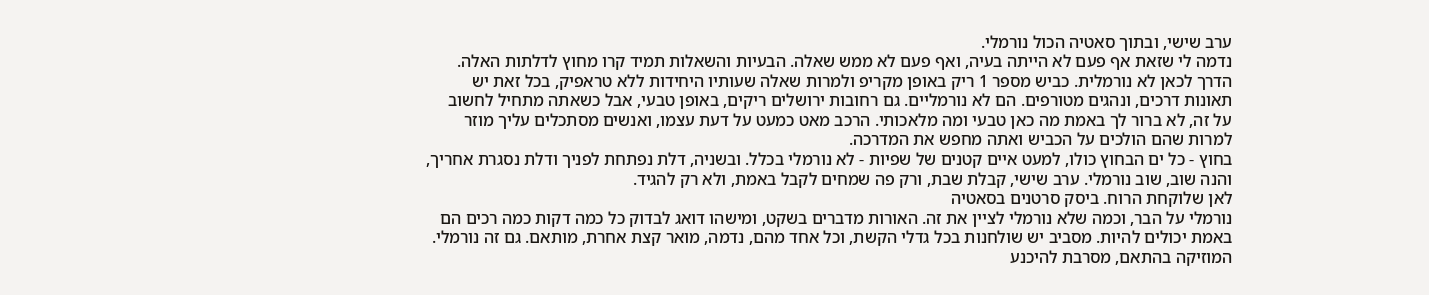ערב שישי, ובתוך סאטיה הכול נורמלי.
נדמה לי שזאת אף פעם לא הייתה בעיה, ואף פעם לא ממש שאלה. הבעיות והשאלות תמיד קרו מחוץ לדלתות האלה.
הדרך לכאן לא נורמלית. כביש מספר 1 ריק באופן מקריפ ולמרות שאלה שעותיו היחידות ללא טראפיק, בכל זאת יש תאונות דרכים, ונהגים מטורפים. הם לא נורמליים. גם רחובות ירושלים ריקים, באופן טבעי, אבל כשאתה מתחיל לחשוב על זה, לא ברור לך באמת מה כאן טבעי ומה מלאכותי. הרכב מאט כמעט על דעת עצמו, ואנשים מסתכלים עליך מוזר למרות שהם הולכים על הכביש ואתה מחפש את המדרכה.
בחוץ - כל ים הבחוץ כולו, למעט איים קטנים של שפיות - לא נורמלי בכלל. ובשניה, דלת נפתחת לפניך ודלת נסגרת אחריך, והנה שוב, שוב נורמלי. ערב שישי, קבלת שבת, ורק פה שמחים לקבל באמת, ולא רק להגיד.
לאן שלוקחת הרוח. ביסק סרטנים בסאטיה
נורמלי על הבר, וכמה שלא נורמלי לציין את זה. האורות מדברים בשקט, ומישהו דואג לבדוק כל כמה דקות כמה רכים הם באמת יכולים להיות. מסביב יש שולחנות בכל גדלי הקשת, וכל אחד מהם, נדמה, מואר קצת אחרת, מותאם. גם זה נורמלי.
המוזיקה בהתאם, מסרבת להיכנע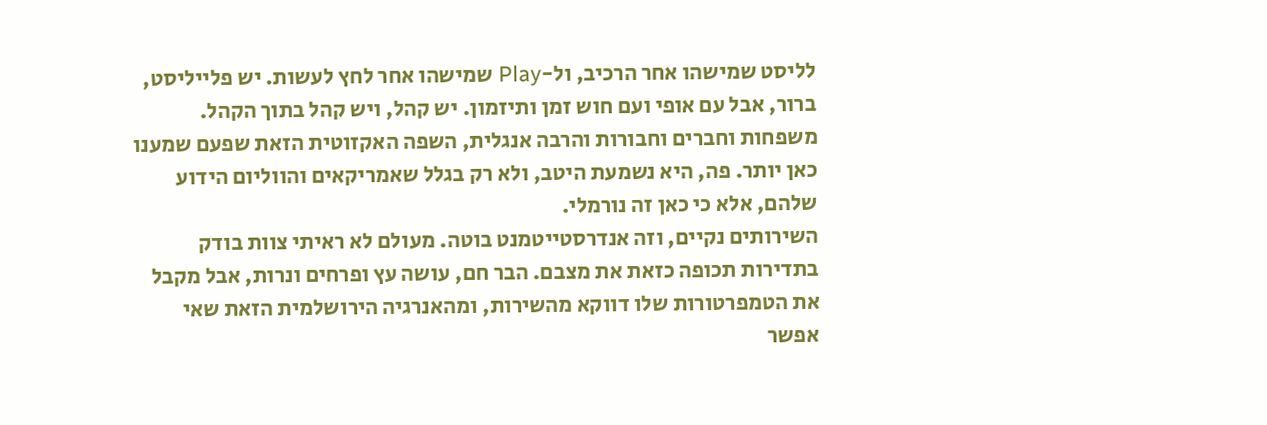לליסט שמישהו אחר הרכיב, ול-Play שמישהו אחר לחץ לעשות. יש פלייליסט, ברור, אבל עם אופי ועם חוש זמן ותיזמון. יש קהל, ויש קהל בתוך הקהל. משפחות וחברים וחבורות והרבה אנגלית, השפה האקזוטית הזאת שפעם שמענו כאן יותר. פה, היא נשמעת היטב, ולא רק בגלל שאמריקאים והווליום הידוע שלהם, אלא כי כאן זה נורמלי.
השירותים נקיים, וזה אנדרסטייטמנט בוטה. מעולם לא ראיתי צוות בודק בתדירות תכופה כזאת את מצבם. הבר חם, עושה עץ ופרחים ונרות, אבל מקבל את הטמפרטורות שלו דווקא מהשירות, ומהאנרגיה הירושלמית הזאת שאי אפשר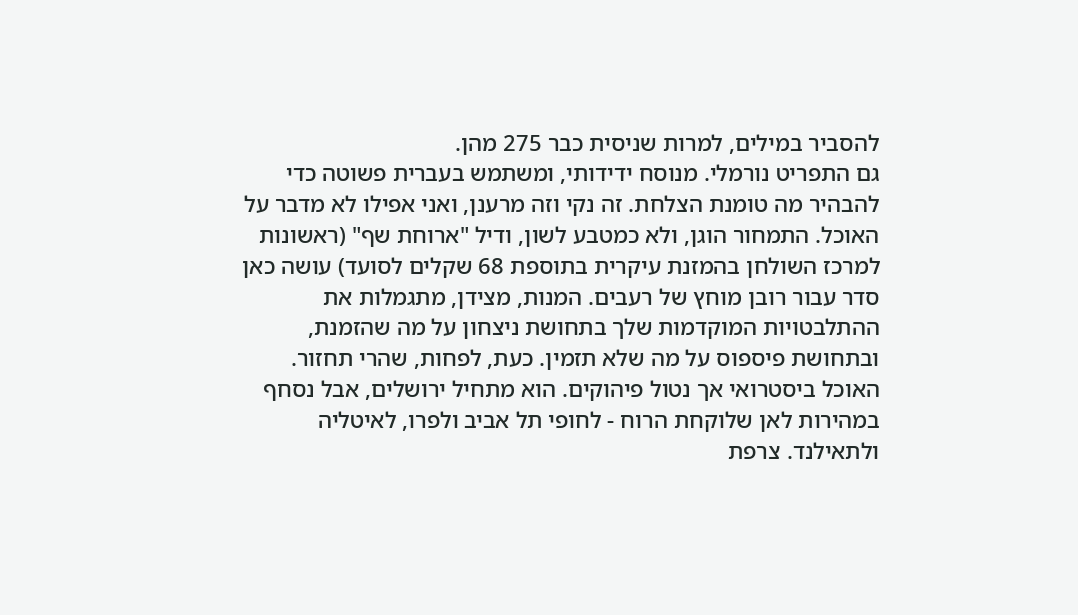להסביר במילים, למרות שניסית כבר 275 מהן.
גם התפריט נורמלי. מנוסח ידידותי, ומשתמש בעברית פשוטה כדי להבהיר מה טומנת הצלחת. זה נקי וזה מרענן, ואני אפילו לא מדבר על האוכל. התמחור הוגן, ולא כמטבע לשון, ודיל "ארוחת שף" (ראשונות למרכז השולחן בהמזנת עיקרית בתוספת 68 שקלים לסועד) עושה כאן סדר עבור רובן מוחץ של רעבים. המנות, מצידן, מתגמלות את ההתלבטויות המוקדמות שלך בתחושת ניצחון על מה שהזמנת, ובתחושת פיספוס על מה שלא תזמין. כעת, לפחות, שהרי תחזור.
האוכל ביסטרואי אך נטול פיהוקים. הוא מתחיל ירושלים, אבל נסחף במהירות לאן שלוקחת הרוח - לחופי תל אביב ולפרו, לאיטליה ולתאילנד. צרפת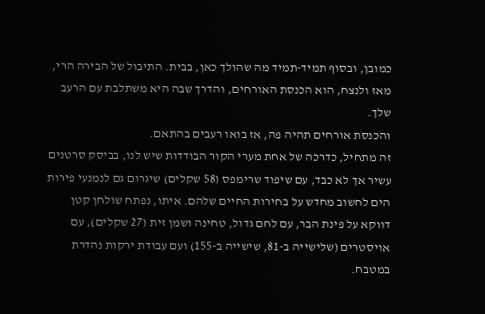כמובן, ובסוף תמיד-תמיד מה שהולך כאן, בבית. התיבול של הבירה הרי, מאז ולנצח, הוא הכנסת האורחים, והדרך שבה היא משתלבת עם הרעב שלך.
והכנסת אורחים תהיה פה, אז בואו רעבים בהתאם.
זה מתחיל, כדרכה של אחת מערי הקור הבודדות שיש לנו, בביסק סרטנים עשיר אך לא כבד, עם שיפוד שרימפס (58 שקלים) שיגרום גם לנמנעי פירות הים לחשוב מחדש על בחירות החיים שלהם. איתו, נפתח שולחן קטן דווקא על פינת הבר, עם לחם גדול, טחינה ושמן זית (27 שקלים), עם אויסטרים (שלישייה ב-81, שישייה ב-155) ועם עבודת ירקות נהדרת במטבח.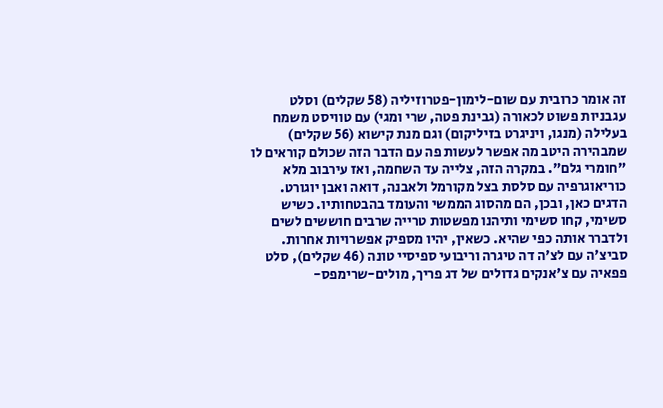זה אומר כרובית עם שום-לימון-פטרוזיליה (58 שקלים) וסלט עגבניות פשוט לכאורה (גבינת פטה, שרי ומגי) עם טוויסט משמח בעלילה (מנגו, ויניגרט בזיליקום) וגם מנת קישוא (56 שקלים) שמבהירה היטב מה אפשר לעשות פה עם הדבר הזה שכולם קוראים לו "חומרי גלם". במקרה הזה, צלייה עד השחמה, ואז עירבוב מלא כוריאוגרפיה עם סלסת בצל מקורמל ולאבנה, דואה ואבן יוגורט.
הדגים כאן, ובכן, הם מהסוג הממשי והעומד בהבטחותיו. כשיש סשימי, קחו סשימי ותיהנו מפשטות טרייה שרבים חוששים לשים ולדברר אותה כפי שהיא. כשאין, יהיו מספיק אפשרויות אחרות. סביצ'ה עם לצ'ה דה טיגרה וריבועי ספיסיי טונה (46 שקלים), סלט פפאיה עם צ'אנקים גדולים של דג פריך, מולים-שרימפס-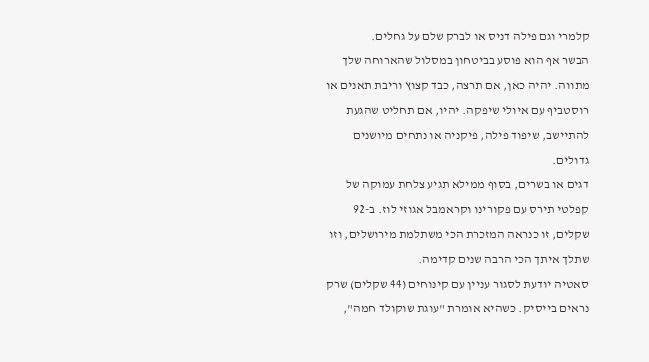קלמרי וגם פילה דניס או לברק שלם על גחלים.
הבשר אף הוא פוסע בביטחון במסלול שהארוחה שלך מתווה. יהיה כאן, אם תרצה, כבד קצוץ וריבת תאנים או רוסטביף עם איולי שיפקה. יהיו, אם תחליט שהגעת להתיישב, שיפוד פילה, פיקניה או נתחים מיושנים גדולים.
דגים או בשרים, בסוף ממילא תגיע צלחת עמוקה של קפלטי תירס עם פקורינו וקראמבל אגוזי לוז. ב-92 שקלים, זו כנראה המזכרת הכי משתלמת מירושלים, וזו שתלך איתך הכי הרבה שנים קדימה.
סאטיה יודעת לסגור עניין עם קינוחים (44 שקלים) שרק נראים בייסיק. כשהיא אומרת "עוגת שוקולד חמה",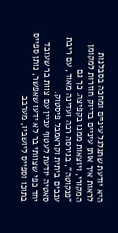היא יודעת שתגלגל עיניים ומחכה בסבלנות לראות איך אותן עיניים בדיוק חוזרות למקומן המקורי, ויוצאות ממנו בקפיצה. כך גם "פנקוטה", בגירסה רכה ועדינה מאוד, עם ריבת ענבים ביתית וקראמבל פיסטוק.
סאטיה יודעת לעטוף עניין עם צוות בר שעובד יחד כפי שצוותי בר לא ידעו שאפשר, נותן ספייס בתוכו וספייס ליושביו, מערבב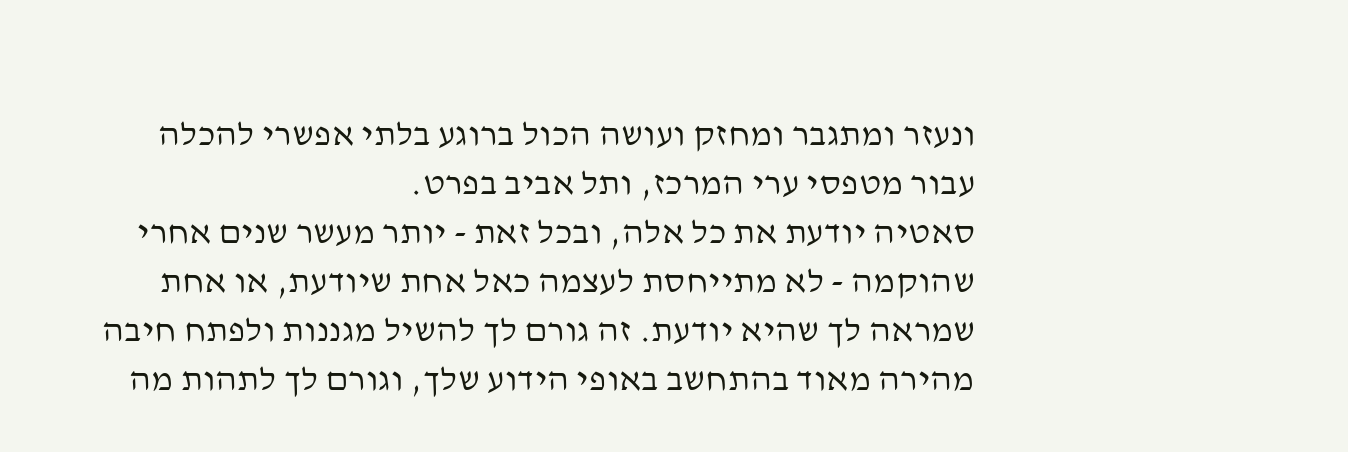ונעזר ומתגבר ומחזק ועושה הכול ברוגע בלתי אפשרי להכלה עבור מטפסי ערי המרכז, ותל אביב בפרט.
סאטיה יודעת את כל אלה, ובכל זאת - יותר מעשר שנים אחרי שהוקמה - לא מתייחסת לעצמה כאל אחת שיודעת, או אחת שמראה לך שהיא יודעת. זה גורם לך להשיל מגננות ולפתח חיבה מהירה מאוד בהתחשב באופי הידוע שלך, וגורם לך לתהות מה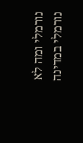נורמלי ומה לא נורמלי במדינה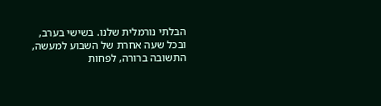הבלתי נורמלית שלנו. בשישי בערב, ובכל שעה אחרת של השבוע למעשה, התשובה ברורה, לפחות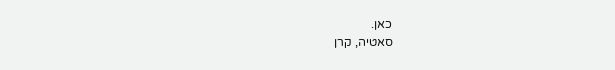כאן.
סאטיה, קרן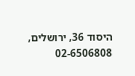היסוד 36, ירושלים, 02-6506808